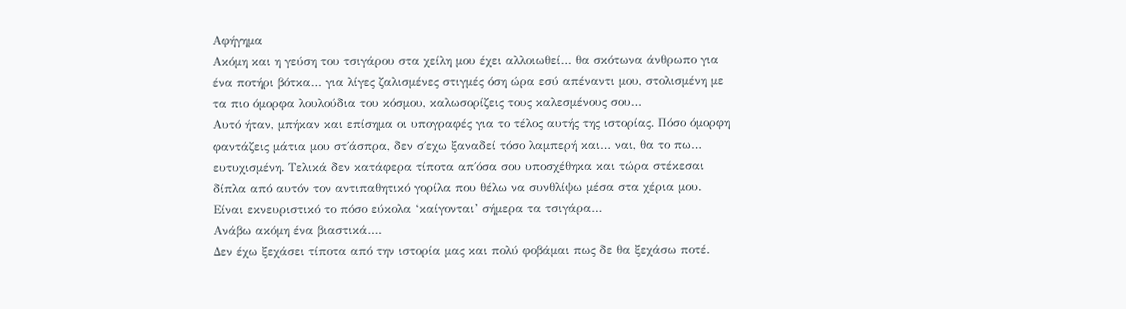Αφήγημα
Ακόμη και η γεύση του τσιγάρου στα χείλη μου έχει αλλοιωθεί… θα σκότωνα άνθρωπο για ένα ποτήρι βότκα… για λίγες ζαλισμένες στιγμές όση ώρα εσύ απέναντι μου, στολισμένη με τα πιο όμορφα λουλούδια του κόσμου, καλωσορίζεις τους καλεσμένους σου…
Αυτό ήταν, μπήκαν και επίσημα οι υπογραφές για το τέλος αυτής της ιστορίας. Πόσο όμορφη φαντάζεις μάτια μου στ΄άσπρα, δεν σ΄εχω ξαναδεί τόσο λαμπερή και… ναι, θα το πω… ευτυχισμένη. Τελικά δεν κατάφερα τίποτα απ΄όσα σου υποσχέθηκα και τώρα στέκεσαι δίπλα από αυτόν τον αντιπαθητικό γορίλα που θέλω να συνθλίψω μέσα στα χέρια μου.
Είναι εκνευριστικό το πόσο εύκολα ‘καίγονται’ σήμερα τα τσιγάρα…
Ανάβω ακόμη ένα βιαστικά….
Δεν έχω ξεχάσει τίποτα από την ιστορία μας και πολύ φοβάμαι πως δε θα ξεχάσω ποτέ.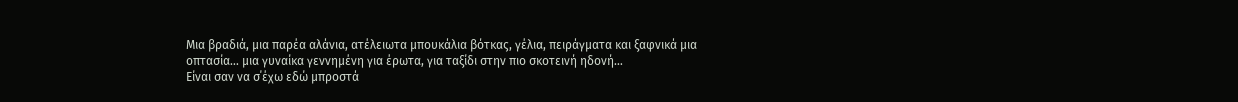Μια βραδιά, μια παρέα αλάνια, ατέλειωτα μπουκάλια βότκας, γέλια, πειράγματα και ξαφνικά μια οπτασία… μια γυναίκα γεννημένη για έρωτα, για ταξίδι στην πιο σκοτεινή ηδονή…
Είναι σαν να σ΄έχω εδώ μπροστά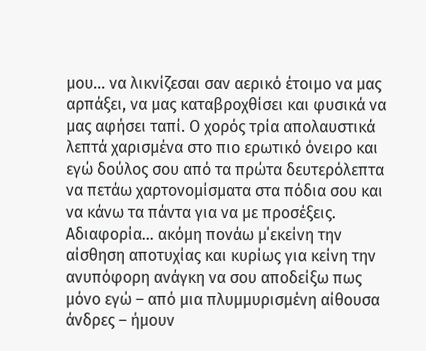μου… να λικνίζεσαι σαν αερικό έτοιμο να μας αρπάξει, να μας καταβροχθίσει και φυσικά να μας αφήσει ταπί. Ο χορός τρία απολαυστικά λεπτά χαρισμένα στο πιο ερωτικό όνειρο και εγώ δούλος σου από τα πρώτα δευτερόλεπτα να πετάω χαρτονομίσματα στα πόδια σου και να κάνω τα πάντα για να με προσέξεις.
Αδιαφορία… ακόμη πονάω μ΄εκείνη την αίσθηση αποτυχίας και κυρίως για κείνη την ανυπόφορη ανάγκη να σου αποδείξω πως μόνο εγώ – από μια πλυμμυρισμένη αίθουσα άνδρες – ήμουν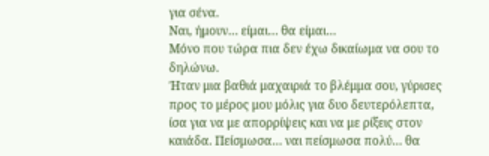για σένα.
Ναι, ήμουν… είμαι… θα είμαι…
Μόνο που τώρα πια δεν έχω δικαίωμα να σου το δηλώνω.
Ήταν μια βαθιά μαχαιριά το βλέμμα σου, γύρισες προς το μέρος μου μόλις για δυο δευτερόλεπτα, ίσα για να με απορρίψεις και να με ρίξεις στον καιάδα. Πείσμωσα… ναι πείσμωσα πολύ… θα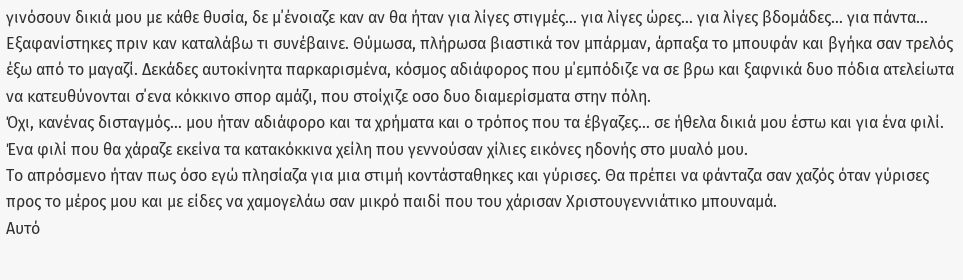γινόσουν δικιά μου με κάθε θυσία, δε μ΄ένοιαζε καν αν θα ήταν για λίγες στιγμές… για λίγες ώρες… για λίγες βδομάδες… για πάντα…
Εξαφανίστηκες πριν καν καταλάβω τι συνέβαινε. Θύμωσα, πλήρωσα βιαστικά τον μπάρμαν, άρπαξα το μπουφάν και βγήκα σαν τρελός έξω από το μαγαζί. Δεκάδες αυτοκίνητα παρκαρισμένα, κόσμος αδιάφορος που μ΄εμπόδιζε να σε βρω και ξαφνικά δυο πόδια ατελείωτα να κατευθύνονται σ΄ενα κόκκινο σπορ αμάζι, που στοίχιζε οσο δυο διαμερίσματα στην πόλη.
Όχι, κανένας δισταγμός… μου ήταν αδιάφορο και τα χρήματα και ο τρόπος που τα έβγαζες… σε ήθελα δικιά μου έστω και για ένα φιλί. Ένα φιλί που θα χάραζε εκείνα τα κατακόκκινα χείλη που γεννούσαν χίλιες εικόνες ηδονής στο μυαλό μου.
Το απρόσμενο ήταν πως όσο εγώ πλησίαζα για μια στιμή κοντάσταθηκες και γύρισες. Θα πρέπει να φάνταζα σαν χαζός όταν γύρισες προς το μέρος μου και με είδες να χαμογελάω σαν μικρό παιδί που του χάρισαν Χριστουγεννιάτικο μπουναμά.
Αυτό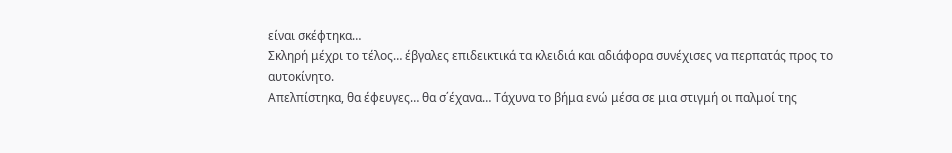είναι σκέφτηκα…
Σκληρή μέχρι το τέλος… έβγαλες επιδεικτικά τα κλειδιά και αδιάφορα συνέχισες να περπατάς προς το αυτοκίνητο.
Απελπίστηκα, θα έφευγες… θα σ΄έχανα… Τάχυνα το βήμα ενώ μέσα σε μια στιγμή οι παλμοί της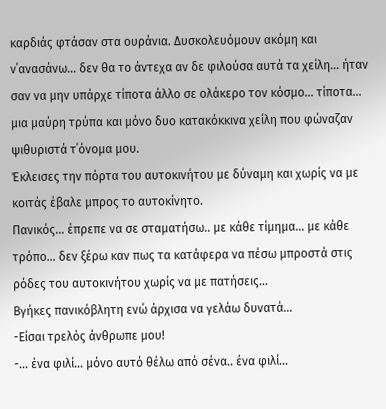καρδιάς φτάσαν στα ουράνια. Δυσκολευόμουν ακόμη και ν΄ανασάνω… δεν θα το άντεχα αν δε φιλούσα αυτά τα χείλη… ήταν σαν να μην υπάρχε τίποτα άλλο σε ολάκερο τον κόσμο… τίποτα… μια μαύρη τρύπα και μόνο δυο κατακόκκινα χείλη που φώναζαν ψιθυριστά τ΄όνομα μου.
Έκλεισες την πόρτα του αυτοκινήτου με δύναμη και χωρίς να με κοιτάς έβαλε μπρος το αυτοκίνητο.
Πανικός… έπρεπε να σε σταματήσω.. με κάθε τίμημα… με κάθε τρόπο… δεν ξέρω καν πως τα κατάφερα να πέσω μπροστά στις ρόδες του αυτοκινήτου χωρίς να με πατήσεις…
Βγήκες πανικόβλητη ενώ άρχισα να γελάω δυνατά…
-Είσαι τρελός άνθρωπε μου!
-… ένα φιλί… μόνο αυτό θέλω από σένα.. ένα φιλί…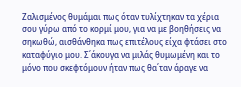Ζαλισμένος θυμάμαι πως όταν τυλίχτηκαν τα χέρια σου γύρω από το κορμί μου, για να με βοηθήσεις να σηκωθώ, αισθάνθηκα πως επιτέλους είχα φτάσει στο καταφύγιο μου. Σ΄άκουγα να μιλάς θυμωμένη και το μόνο που σκεφτόμουν ήταν πως θα΄ταν άραγε να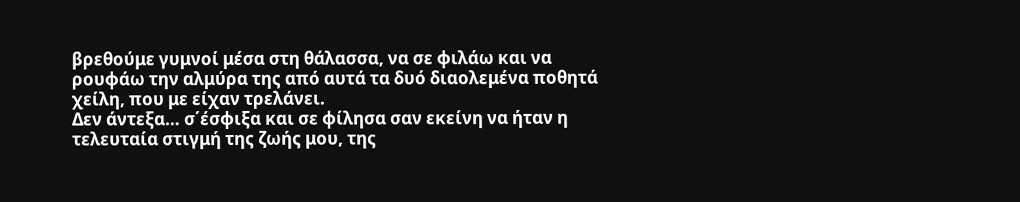βρεθούμε γυμνοί μέσα στη θάλασσα, να σε φιλάω και να ρουφάω την αλμύρα της από αυτά τα δυό διαολεμένα ποθητά χείλη, που με είχαν τρελάνει.
Δεν άντεξα… σ΄έσφιξα και σε φίλησα σαν εκείνη να ήταν η τελευταία στιγμή της ζωής μου, της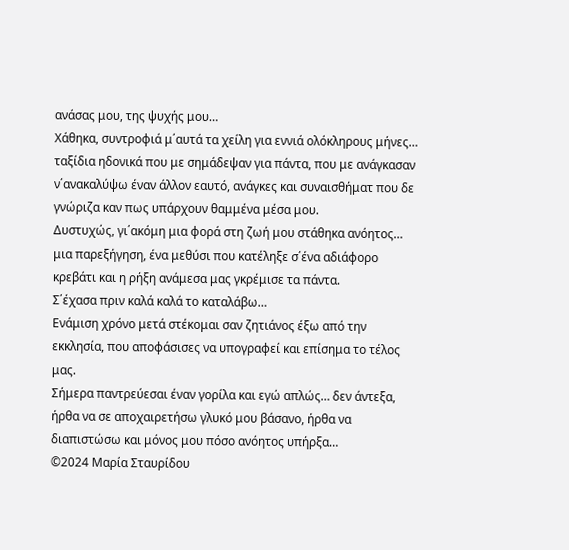ανάσας μου, της ψυχής μου…
Χάθηκα, συντροφιά μ΄αυτά τα χείλη για εννιά ολόκληρους μήνες… ταξίδια ηδονικά που με σημάδεψαν για πάντα, που με ανάγκασαν ν΄ανακαλύψω έναν άλλον εαυτό, ανάγκες και συναισθήματ που δε γνώριζα καν πως υπάρχουν θαμμένα μέσα μου.
Δυστυχώς, γι΄ακόμη μια φορά στη ζωή μου στάθηκα ανόητος… μια παρεξήγηση, ένα μεθύσι που κατέληξε σ΄ένα αδιάφορο κρεβάτι και η ρήξη ανάμεσα μας γκρέμισε τα πάντα.
Σ΄έχασα πριν καλά καλά το καταλάβω…
Ενάμιση χρόνο μετά στέκομαι σαν ζητιάνος έξω από την εκκλησία, που αποφάσισες να υπογραφεί και επίσημα το τέλος μας.
Σήμερα παντρεύεσαι έναν γορίλα και εγώ απλώς… δεν άντεξα, ήρθα να σε αποχαιρετήσω γλυκό μου βάσανο, ήρθα να διαπιστώσω και μόνος μου πόσο ανόητος υπήρξα…
©2024 Μαρία Σταυρίδου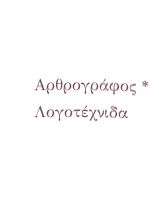Αρθρογράφος * Λογοτέχνιδα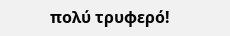πολύ τρυφερό!